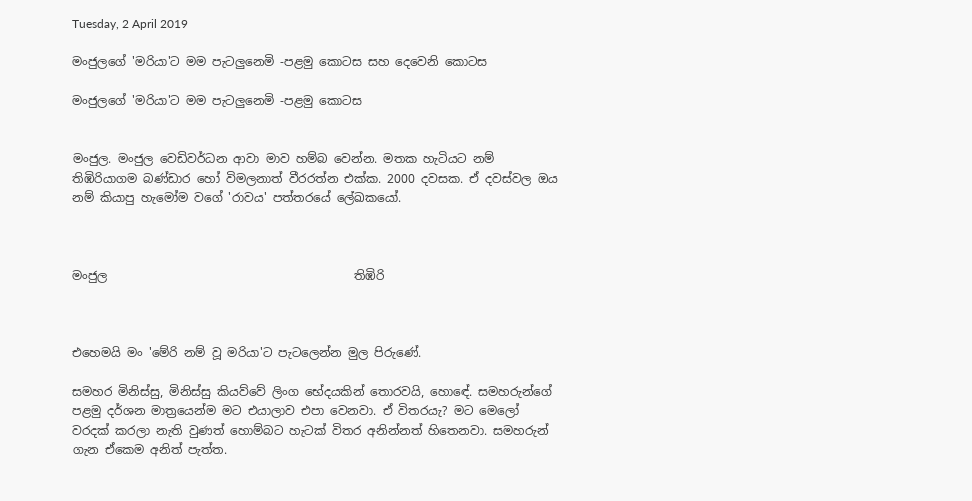Tuesday, 2 April 2019

මංජුලගේ 'මරියා'ට මම පැටලුනෙමි -පළමු කොටස සහ දෙවෙනි කොටස

මංජුලගේ 'මරියා'ට මම පැටලුනෙමි -පළමු කොටස


මංජුල. මංජුල වෙඩිවර්ධන ආවා මාව හම්බ වෙන්න. මතක හැටියට නම් තිඹිරියාගම බණ්ඩාර හෝ විමලනාත් වීරරත්න එක්ක. 2000 දවසක. ඒ දවස්වල ඔය නම් කියාපු හැමෝම වගේ 'රාවය' පත්තරයේ ලේඛකයෝ.



මංජුල                                         තිඹිරි



එහෙමයි මං 'මේරි නම් වූ මරියා'ට පැටලෙන්න මුල පිරුණේ.

සමහර මිනිස්සු, මිනිස්සු කියව්වේ ලිංග භේදයකින් තොරවයි, හොඳේ. සමහරුන්ගේ පළමු දර්ශන මාත්‍රයෙන්ම මට එයාලාව එපා වෙනවා. ඒ විතරයැ? මට මෙලෝ වරදක් කරලා නැති වුණත් හොම්බට හැටක් විතර අනින්නත් හිතෙනවා. සමහරුන් ගැන ඒකෙම අනිත් පැත්ත.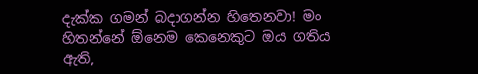දැක්ක ගමන් බදාගන්න හිතෙනවා! මං හිතන්නේ ඕනෙම කෙනෙකුට ඔය ගතිය ඇති,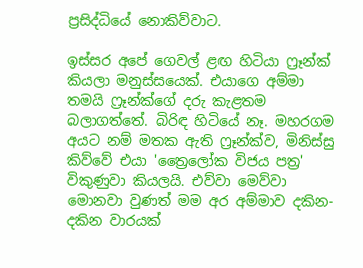ප්‍රසිද්ධියේ නොකිව්වාට.

ඉස්සර අපේ ගෙවල් ළඟ හිටියා ෆ්‍රෑන්ක් කියලා මනුස්සයෙක්. එයාගෙ අම්මා තමයි ෆ්‍රෑන්ක්ගේ දරු කැළතම බලාගත්තේ. බිරිඳ හිටියේ නෑ. මහරගම අයට නම් මතක ඇති ෆ්‍රෑන්ක්ව, මිනිස්සු කිව්වේ එයා 'ත්‍රෛලෝක විජය පත්‍ර' විකුණුවා කියලයි. එව්වා මෙව්වා මොනවා වුණත් මම අර අම්මාව දකින-දකින වාරයක්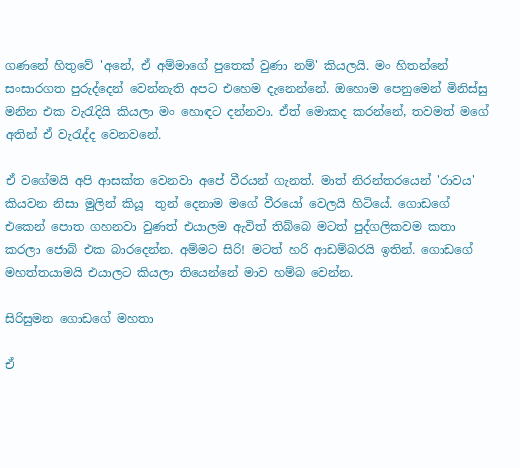ගණනේ හිතුවේ 'අනේ, ඒ අම්මාගේ පුතෙක් වුණා නම්' කියලයි. මං හිතන්නේ සංසාරගත පුරුද්දෙන් වෙන්නැති අපට එහෙම දැනෙන්නේ. ඔහොම පෙනුමෙන් මිනිස්සු මනින එක වැරැදියි කියලා මං හොඳට දන්නවා. ඒත් මොකද කරන්නේ, තවමත් මගේ අතින් ඒ වැරැද්ද වෙනවනේ.

ඒ වගේමයි අපි ආසක්ත වෙනවා අපේ වීරයන් ගැනත්. මාත් නිරන්තරයෙන් 'රාවය' කියවන නිසා මුලින් කියූ  තුන් දෙනාම මගේ වීරයෝ වෙලයි හිටියේ. ගොඩගේ එකෙන් පොත ගහනවා වුණත් එයාලම ඇවිත් තිබ්බෙ මටත් පුද්ගලිකවම කතා කරලා ජොබ් එක බාරදෙන්න. අම්මට සිරි! මටත් හරි ආඩම්බරයි ඉතින්. ගොඩගේ මහත්තයාමයි එයාලට කියලා තියෙන්නේ මාව හම්බ වෙන්න.

සිරිසුමන ගොඩගේ මහතා

ඒ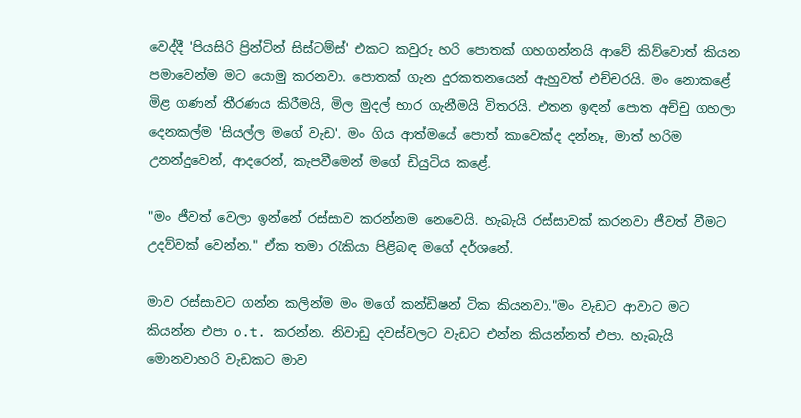වෙද්දී 'පියසිරි ප්‍රින්ටින් සිස්ටම්ස්' එකට කවුරු හරි පොතක් ගහගන්නයි ආවේ කිව්වොත් කියන පමාවෙන්ම මට යොමු කරනවා. පොතක් ගැන දුරකතනයෙන් ඇහුවත් එච්චරයි. මං නොකළේ මිළ ගණන් තීරණය කිරීමයි, මිල මුදල් භාර ගැනීමයි විතරයි. එතන ඉඳන් පොත අච්චු ගහලා දෙනකල්ම 'සියල්ල මගේ වැඩ'. මං ගිය ආත්මයේ පොත් කාවෙක්ද දන්නෑ, මාත් හරිම උනන්දුවෙන්, ආදරෙන්, කැපවීමෙන් මගේ ඩියුටිය කළේ.

"මං ජීවත් වෙලා ඉන්නේ රස්සාව කරන්නම නෙවෙයි. හැබැයි රස්සාවක් කරනවා ජීවත් වීමට උදව්වක් වෙන්න." ඒක තමා රැකියා පිළිබඳ මගේ දර්ශනේ.

මාව රස්සාවට ගන්න කලින්ම මං මගේ කන්ඩිෂන් ටික කියනවා."මං වැඩට ආවාට මට කියන්න එපා o.t. කරන්න. නිවාඩු දවස්වලට වැඩට එන්න කියන්නත් එපා. හැබැයි මොනවාහරි වැඩකට මාව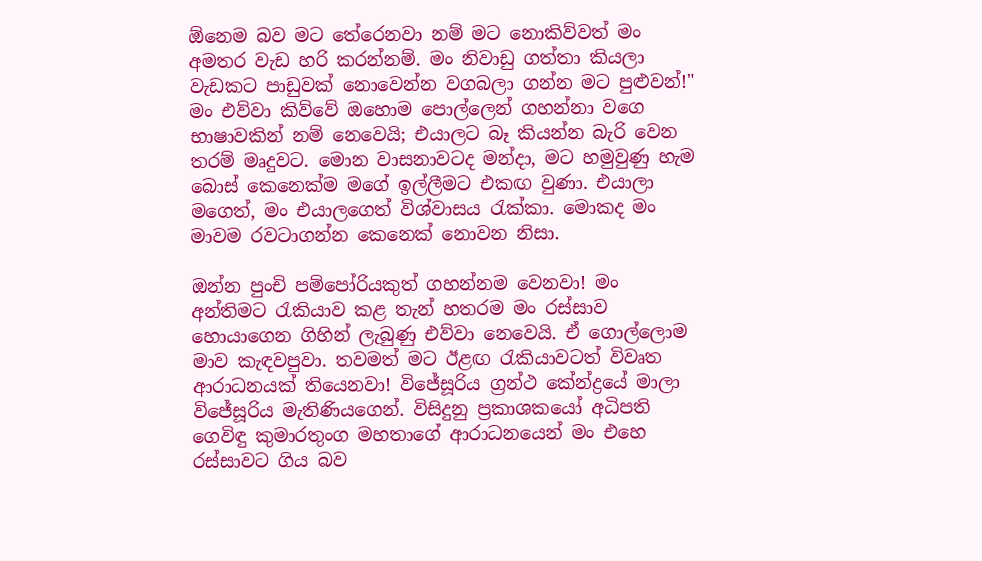ඕනෙම බව මට තේරෙනවා නම් මට නොකිව්වත් මං අමතර වැඩ හරි කරන්නම්. මං නිවාඩු ගත්තා කියලා වැඩකට පාඩුවක් නොවෙන්න වගබලා ගන්න මට පුළුවන්!" මං එව්වා කිව්වේ ඔහොම පොල්ලෙන් ගහන්නා වගෙ භාෂාවකින් නම් නෙවෙයි; එයාලට බෑ කියන්න බැරි වෙන තරම් මෘදුවට. මොන වාසනාවටද මන්දා, මට හමුවුණු හැම බොස් කෙනෙක්ම මගේ ඉල්ලීමට එකඟ වුණා. එයාලා මගෙත්, මං එයාලගෙත් විශ්වාසය රැක්කා. මොකද මං මාවම රවටාගන්න කෙනෙක් නොවන නිසා.

ඔන්න පුංචි පම්පෝරියකුත් ගහන්නම වෙනවා! මං අන්තිමට රැකියාව කළ තැන් හතරම මං රස්සාව හොයාගෙන ගිහින් ලැබුණු එව්වා නෙවෙයි. ඒ ගොල්ලොම මාව කැඳවපුවා. තවමත් මට ඊළඟ රැකියාවටත් විවෘත ආරාධනයක් තියෙනවා! විජේසූරිය ග්‍රන්ථ කේන්ද්‍රයේ මාලා විජේසූරිය මැතිණියගෙන්. විසිදුනු ප්‍රකාශකයෝ අධිපති ගෙවිඳු කුමාරතුංග මහතාගේ ආරාධනයෙන් මං එහෙ රස්සාවට ගිය බව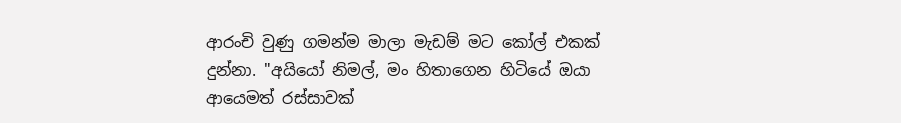ආරංචි වුණු ගමන්ම මාලා මැඩම් මට කෝල් එකක් දුන්නා. "අයියෝ නිමල්, මං හිතාගෙන හිටියේ ඔයා ආයෙමත් රස්සාවක්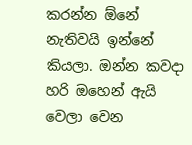කරන්න ඕනේ නැතිවයි ඉන්නේ කියලා. ඔන්න කවදා හරි ඔහෙන් ඇයි වෙලා වෙන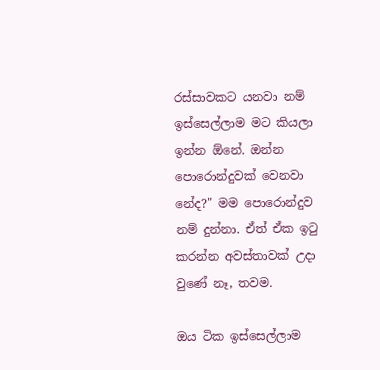රස්සාවකට යනවා නම් ඉස්සෙල්ලාම මට කියලා ඉන්න ඕනේ. ඔන්න පොරොන්දුවක් වෙනවා නේද?" මම පොරොන්දුව නම් දුන්නා. ඒත් ඒක ඉටු කරන්න අවස්තාවක් උදා වුණේ නෑ, තවම.

ඔය ටික ඉස්සෙල්ලාම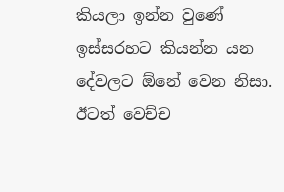කියලා ඉන්න වුණේ ඉස්සරහට කියන්න යන දේවලට ඕනේ වෙන නිසා. ඊටත් වෙච්ච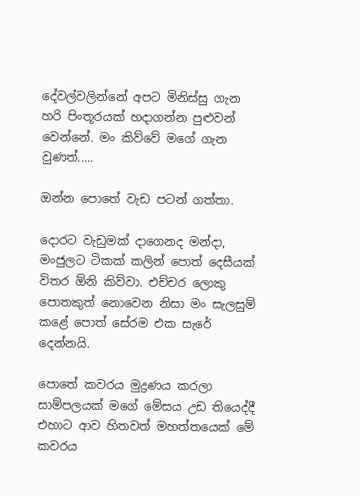දේවල්වලින්නේ අපට මිනිස්සු ගැන හරි පිංතූරයක් හදාගන්න පුළුවන් වෙන්නේ. මං කිව්වේ මගේ ගැන වුණත්.....

ඔන්න පොතේ වැඩ පටන් ගත්තා.

දොරට වැඩුමක් දාගෙනද මන්දා, මංජුලට ටිකක් කලින් පොත් දෙසීයක් විතර ඕනි කිව්වා. එච්චර ලොකු පොතකුත් නොවෙන නිසා මං සැලසුම් කළේ පොත් සේරම එක සැරේ දෙන්නයි.

පොතේ කවරය මුද්‍රණය කරලා සාම්පලයක් මගේ මේසය උඩ තියෙද්දී එහාට ආව හිතවත් මහත්තයෙක් මේ කවරය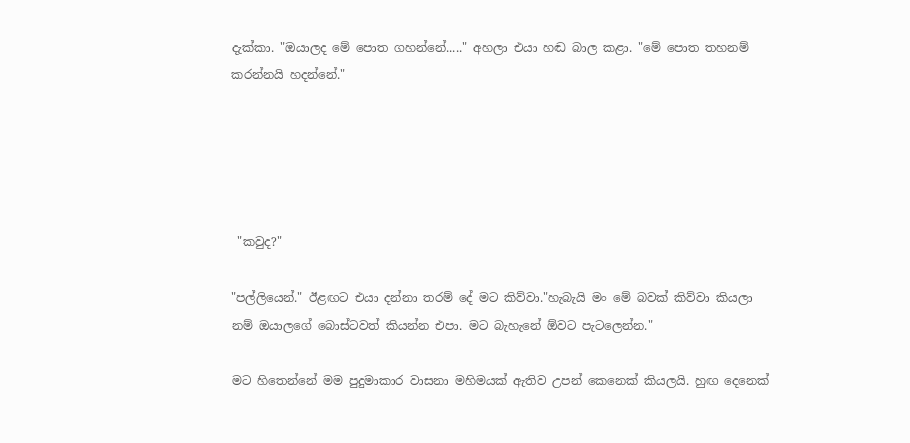දැක්කා. "ඔයාලද මේ පොත ගහන්නේ....." අහලා එයා හඬ බාල කළා. "මේ පොත තහනම් කරන්නයි හදන්නේ."





 "කවුද?"

"පල්ලියෙන්." ඊළඟට එයා දන්නා තරම් දේ මට කිව්වා."හැබැයි මං මේ බවක් කිව්වා කියලා නම් ඔයාලගේ බොස්ටවත් කියන්න එපා. මට බැහැනේ ඕවට පැටලෙන්න."

මට හිතෙන්නේ මම පුදුමාකාර වාසනා මහිමයක් ඇතිව උපන් කෙනෙක් කියලයි. හුඟ දෙනෙක්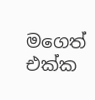මගෙත් එක්ක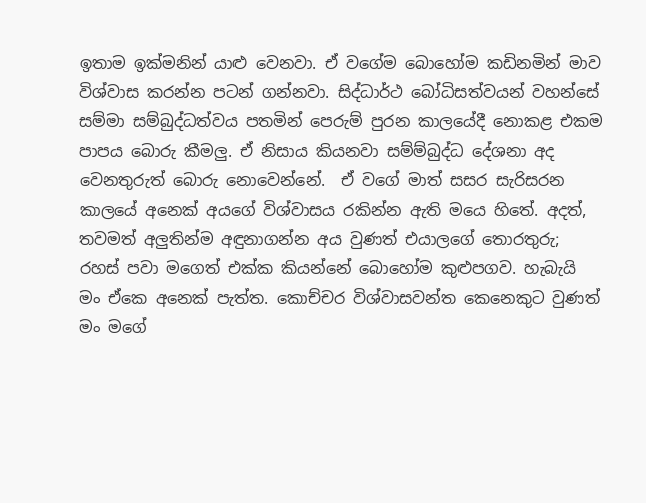ඉතාම ඉක්මනින් යාළු වෙනවා. ඒ වගේම බොහෝම කඩිනමින් මාව විශ්වාස කරන්න පටන් ගන්නවා. සිද්ධාර්ථ බෝධිසත්වයන් වහන්සේ සම්මා සම්බුද්ධත්වය පතමින් පෙරුම් පුරන කාලයේදී නොකළ එකම පාපය බොරු කීමලු. ඒ නිසාය කියනවා සම්ම්බුද්ධ දේශනා අද වෙනතුරුත් බොරු නොවෙන්නේ.  ඒ වගේ මාත් සසර සැරිසරන කාලයේ අනෙක් අයගේ විශ්වාසය රකින්න ඇති මයෙ හිතේ. අදත්, තවමත් අලුතින්ම අඳුනාගන්න අය වුණත් එයාලගේ තොරතුරු; රහස් පවා මගෙත් එක්ක කියන්නේ බොහෝම කුළුපගව. හැබැයි මං ඒකෙ අනෙක් පැත්ත. කොච්චර විශ්වාසවන්ත කෙනෙකුට වුණත් මං මගේ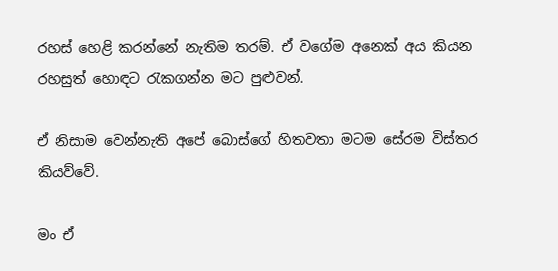රහස් හෙළි කරන්නේ නැතිම තරම්. ඒ වගේම අනෙක් අය කියන රහසුත් හොඳට රැකගන්න මට පුළුවන්.

ඒ නිසාම වෙන්නැති අපේ බොස්ගේ හිතවතා මටම සේරම විස්තර කියව්වේ.

මං ඒ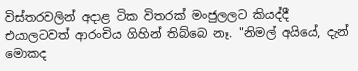විස්තරවලින් අදාළ ටික විතරක් මංජුලලට කියද්දී එයාලටවත් ආරංචිය ගිහින් තිබ්බෙ නෑ. "නිමල් අයියේ, දැන් මොකද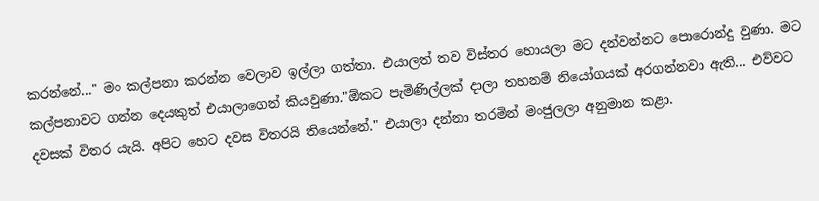කරන්නේ..." මං කල්පනා කරන්න වෙලාව ඉල්ලා ගත්තා. එයාලත් තව විස්තර හොයලා මට දන්වන්නට පොරොන්දු වුණා. මට කල්පනාවට ගන්න දෙයකුත් එයාලාගෙන් කියවුණා."ඕකට පැමිණිල්ලක් දාලා තහනම් නියෝගයක් අරගන්නවා ඇති... එව්වට දවසක් විතර යැයි. අපිට හෙට දවස විතරයි තියෙන්නේ." එයාලා දන්නා තරමින් මංජුලලා අනුමාන කළා.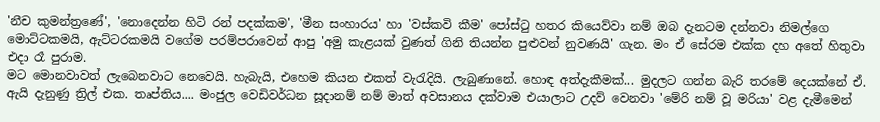'නීච කුමන්ත්‍රණේ', 'නොදෙන්න හිටි රන් පදක්කම', 'මීන සංහාරය' හා 'වස්කවි කීම' පෝස්ටු හතර කියෙව්වා නම් ඔබ දැනටම දන්නවා නිමල්ගෙ මොට්ටකමයි, ඇට්ටරකමයි වගේම පරම්පරාවෙන් ආපු 'අමු කැළයක් වුණත් ගිනි තියන්න පුළුවන් නුවණයි' ගැන. මං ඒ සේරම එක්ක දහ අතේ හිතුවා එදා රෑ පුරාම.
මට මොනවාවත් ලැබෙනවාට නෙවෙයි. හැබැයි, එහෙම කියන එකත් වැරැදියි. ලැබුණානේ. හොඳ අත්දැකීමක්... මුදලට ගන්න බැරි තරමේ දෙයක්නේ ඒ. ඇයි දැනුණු ත්‍රිල් එක. තෘප්තිය.... මංජුල වෙඩිවර්ධන සූදානම් නම් මාත් අවසානය දක්වාම එයාලාට උදව් වෙනවා 'මේරි නම් වූ මරියා' වළ දැමීමෙන්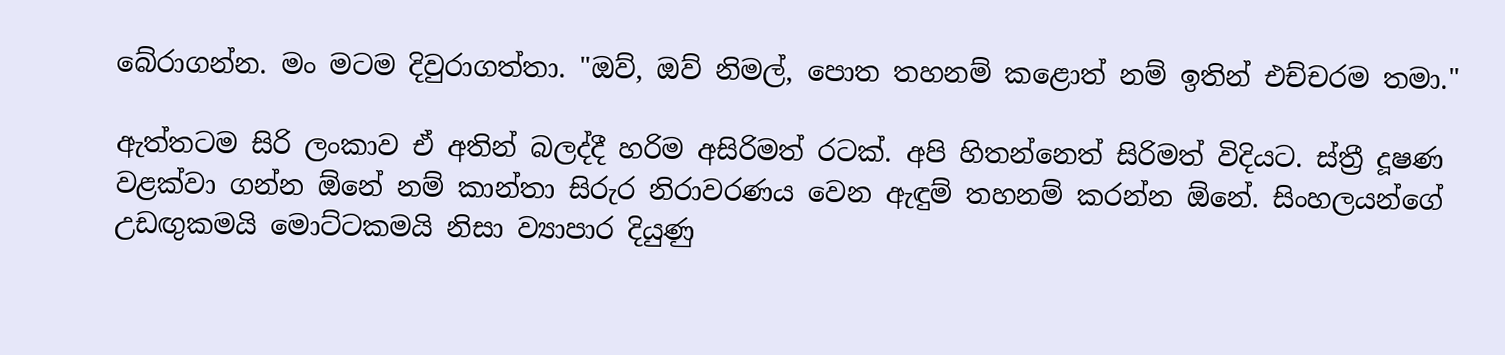බේරාගන්න. මං මටම දිවුරාගත්තා. "ඔව්, ඔව් නිමල්, පොත තහනම් කළොත් නම් ඉතින් එච්චරම තමා."

ඇත්තටම සිරි ලංකාව ඒ අතින් බලද්දී හරිම අසිරිමත් රටක්. අපි හිතන්නෙත් සිරිමත් විදියට. ස්ත්‍රී දූෂණ වළක්වා ගන්න ඕනේ නම් කාන්තා සිරුර නිරාවරණය වෙන ඇඳුම් තහනම් කරන්න ඕනේ. සිංහලයන්ගේ උඩඟුකමයි මොට්ටකමයි නිසා ව්‍යාපාර දියුණු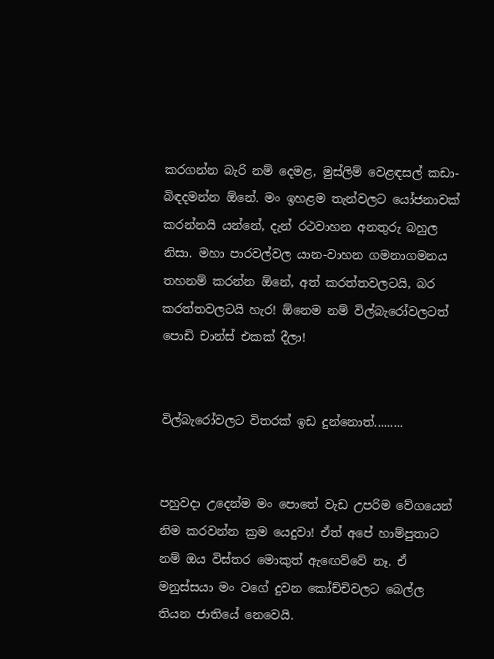කරගන්න බැරි නම් දෙමළ, මුස්ලිම් වෙළඳසල් කඩා-බිඳදමන්න ඕනේ. මං ඉහළම තැන්වලට යෝජනාවක් කරන්නයි යන්නේ, දැන් රථවාහන අනතුරු බහුල නිසා. මහා පාරවල්වල යාන-වාහන ගමනාගමනය තහනම් කරන්න ඕනේ, අත් කරත්තවලටයි, බර කරත්තවලටයි හැර! ඕනෙම නම් විල්බැරෝවලටත් පොඩි චාන්ස් එකක් දීලා!


විල්බැරෝවලට විතරක් ඉඩ දුන්නොත්.........


පහුවදා උදෙන්ම මං පොතේ වැඩ උපරිම වේගයෙන් නිම කරවන්න ක්‍රම යෙදුවා! ඒත් අපේ හාම්පුතාට නම් ඔය විස්තර මොකුත් ඇඟෙව්වේ නෑ. ඒ මනුස්සයා මං වගේ දුවන කෝච්චිවලට බෙල්ල තියන ජාතියේ නෙවෙයි.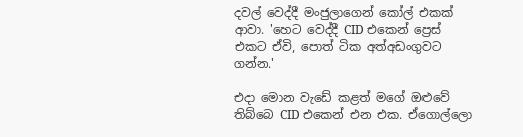දවල් වෙද්දී මංජුලාගෙන් කෝල් එකක් ආවා. 'හෙට වෙද්දී CID එකෙන් ප්‍රෙස් එකට ඒවි, පොත් ටික අත්අඩංගුවට ගන්න.'

එදා මොන වැඩේ කළත් මගේ ඔළුවේ තිබ්බෙ CID එකෙන් එන එක. ඒගොල්ලො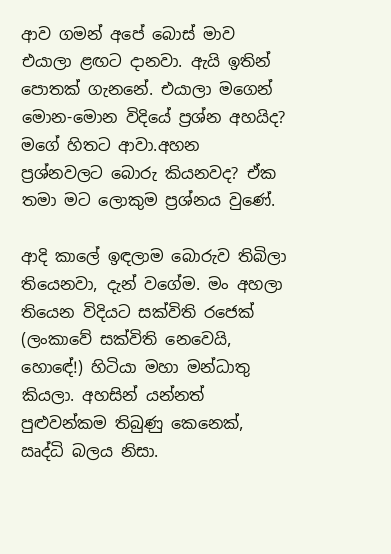ආව ගමන් අපේ බොස් මාව එයාලා ළඟට දානවා. ඇයි ඉතින් පොතක් ගැනනේ. එයාලා මගෙන් මොන-මොන විදියේ ප්‍රශ්න අහයිද? මගේ හිතට ආවා.අහන ප්‍රශ්නවලට බොරු කියනවද? ඒක තමා මට ලොකුම ප්‍රශ්නය වුණේ.

ආදි කාලේ ඉඳලාම බොරුව තිබිලා තියෙනවා, දැන් වගේම. මං අහලා තියෙන විදියට සක්විති රජෙක් (ලංකාවේ සක්විති නෙවෙයි, හොඳේ!) හිටියා මහා මන්ධාතු කියලා. අහසින් යන්නත් පුළුවන්කම තිබුණු කෙනෙක්, ඍද්ධි බලය නිසා.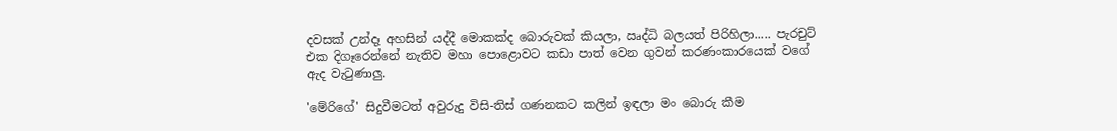දවසක් උන්දෑ අහසින් යද්දී මොකක්ද බොරුවක් කියලා, ඍද්ධි බලයත් පිරිහිලා..... පැරචුට් එක දිගෑරෙන්නේ නැතිව මහා පොළොවට කඩා පාත් වෙන ගුවන් කරණංකාරයෙක් වගේ ඇද වැටුණාලු.

'මේරිගේ' සිදුවීමටත් අවුරුදු විසි-තිස් ගණනකට කලින් ඉඳලා මං බොරු කීම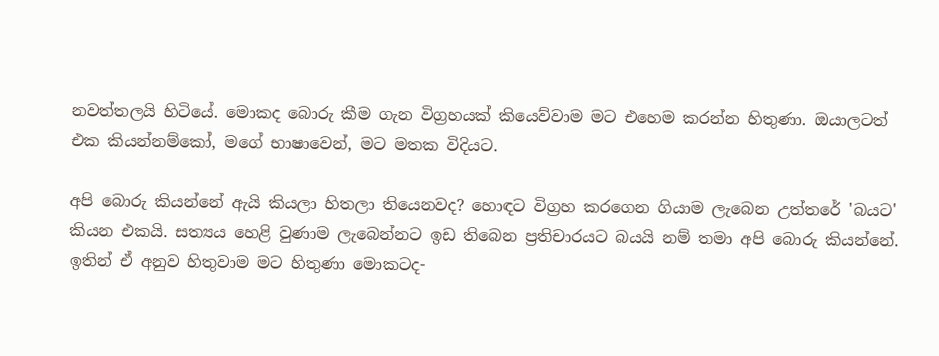නවත්තලයි හිටියේ. මොකද බොරු කීම ගැන විග්‍රහයක් කියෙව්වාම මට එහෙම කරන්න හිතුණා. ඔයාලටත් එක කියන්නම්කෝ, මගේ භාෂාවෙන්, මට මතක විදියට.

අපි බොරු කියන්නේ ඇයි කියලා හිතලා තියෙනවද? හොඳට විග්‍රහ කරගෙන ගියාම ලැබෙන උත්තරේ 'බයට' කියන එකයි. සත්‍යය හෙළි වුණාම ලැබෙන්නට ඉඩ තිබෙන ප්‍රතිචාරයට බයයි නම් තමා අපි බොරු කියන්නේ. ඉතින් ඒ අනුව හිතුවාම මට හිතුණා මොකටද-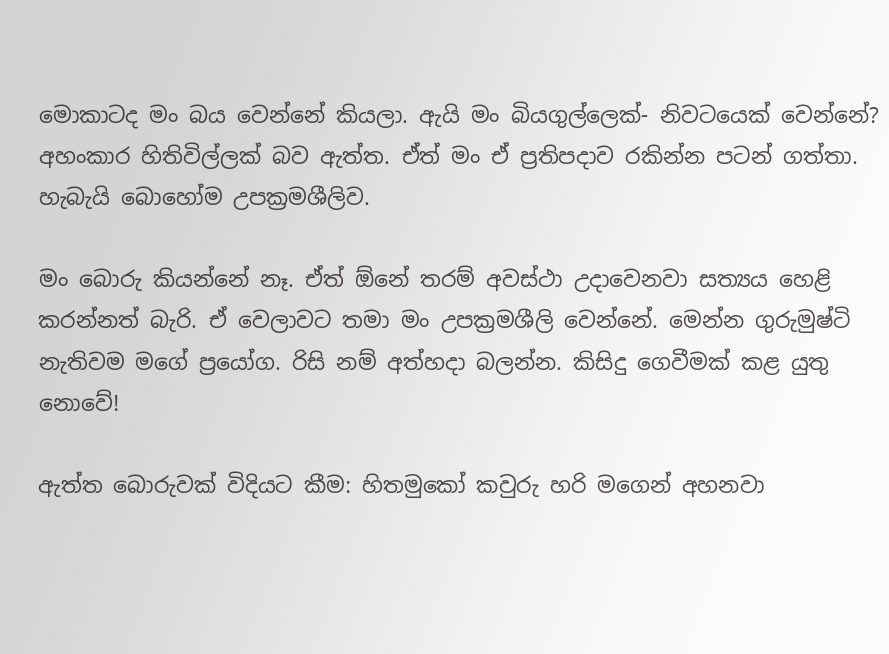මොකාටද මං බය වෙන්නේ කියලා. ඇයි මං බියගුල්ලෙක්- නිවටයෙක් වෙන්නේ? අහංකාර හිතිවිල්ලක් බව ඇත්ත. ඒත් මං ඒ ප්‍රතිපදාව රකින්න පටන් ගත්තා. හැබැයි බොහෝම උපක්‍රමශීලිව.

මං බොරු කියන්නේ නෑ. ඒත් ඕනේ තරම් අවස්ථා උදාවෙනවා සත්‍යය හෙළි කරන්නත් බැරි. ඒ වෙලාවට තමා මං උපක්‍රමශීලි වෙන්නේ. මෙන්න ගුරුමුෂ්ටි නැතිවම මගේ ප්‍රයෝග. රිසි නම් අත්හදා බලන්න. කිසිදු ගෙවීමක් කළ යුතු නොවේ!

ඇත්ත බොරුවක් විදියට කීම: හිතමුකෝ කවුරු හරි මගෙන් අහනවා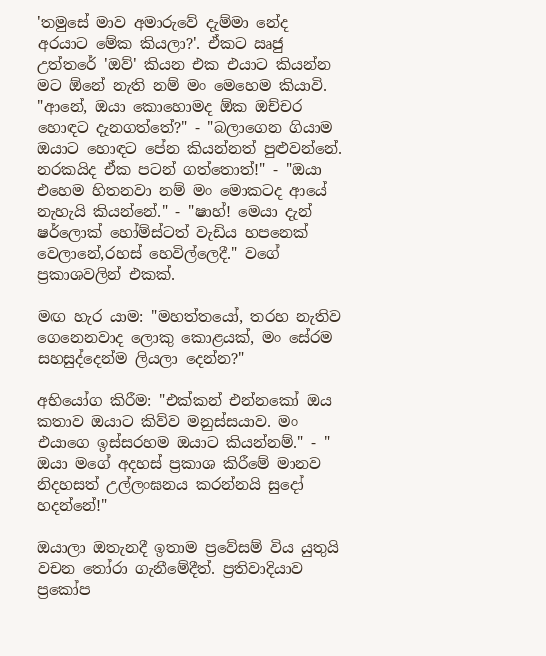'තමුසේ මාව අමාරුවේ දැම්මා නේද අරයාට මේක කියලා?'. ඒකට ඍජු උත්තරේ 'ඔව්' කියන එක එයාට කියන්න මට ඕනේ නැති නම් මං මෙහෙම කියාවි. "ආනේ, ඔයා කොහොමද ඕක ඔච්චර හොඳට දැනගත්තේ?" - "බලාගෙන ගියාම ඔයාට හොඳට පේන කියන්නත් පුළුවන්නේ. නරකයිද ඒක පටන් ගත්තොත්!" - "ඔයා එහෙම හිතනවා නම් මං මොකටද ආයේ නැහැයි කියන්නේ." - "ෂාහ්! මෙයා දැන් ෂර්ලොක් හෝම්ස්ටත් වැඩිය හපනෙක් වෙලානේ,රහස් හෙවිල්ලෙදී." වගේ ප්‍රකාශවලින් එකක්.

මඟ හැර යාම: "මහත්තයෝ, තරහ නැතිව ගෙනෙනවාද ලොකු කොළයක්, මං සේරම සහසුද්දෙන්ම ලියලා දෙන්න?"

අභියෝග කිරීම: "එක්කන් එන්නකෝ ඔය කතාව ඔයාට කිව්ව මනුස්සයාව. මං එයාගෙ ඉස්සරහම ඔයාට කියන්නම්." - " ඔයා මගේ අදහස් ප්‍රකාශ කිරීමේ මානව නිදහසත් උල්ලංඝනය කරන්නයි සුදෝ හදන්නේ!"

ඔයාලා ඔතැනදී ඉතාම ප්‍රවේසම් විය යුතුයි වචන තෝරා ගැනීමේදීත්. ප්‍රතිවාදියාව ප්‍රකෝප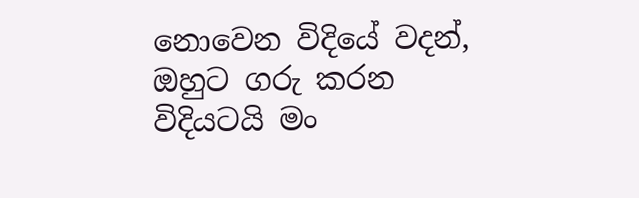නොවෙන විදියේ වදන්, ඔහුට ගරු කරන විදියටයි මං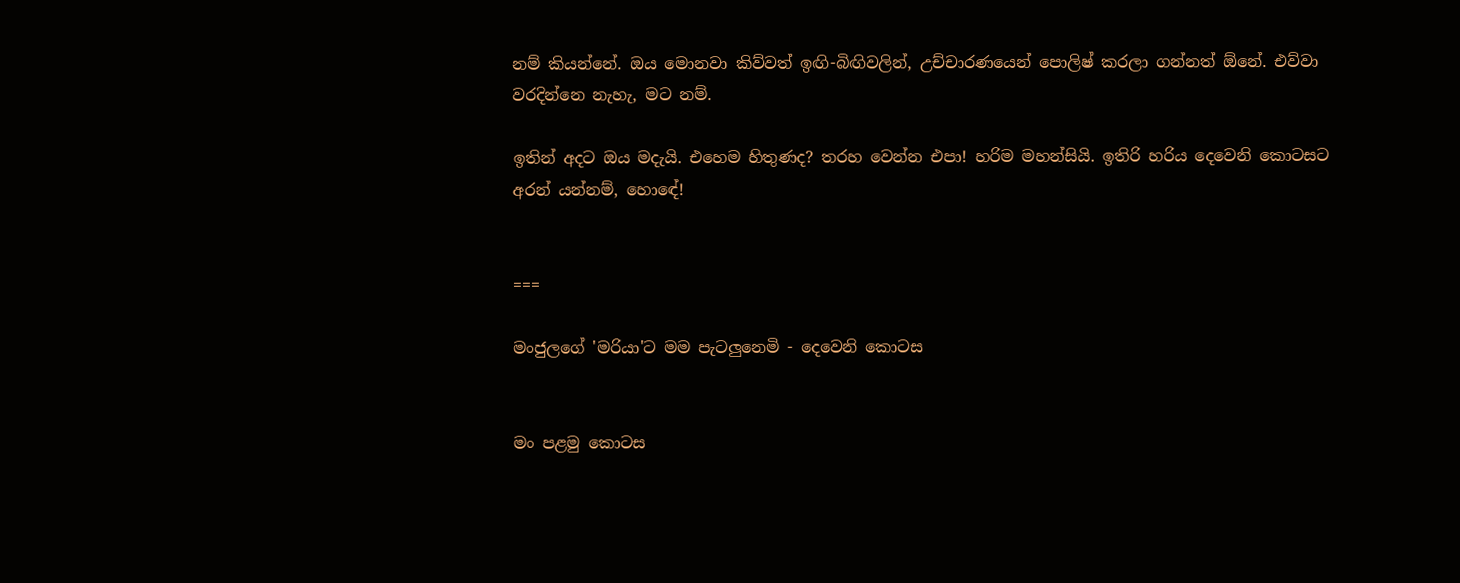නම් කියන්නේ. ඔය මොනවා කිව්වත් ඉඟි-බිඟිවලින්, උච්චාරණයෙන් පොලිෂ් කරලා ගන්නත් ඕනේ. එව්වා වරදින්නෙ නැහැ, මට නම්.

ඉතින් අදට ඔය මදැයි. එහෙම හිතුණද? තරහ වෙන්න එපා! හරිම මහන්සියි. ඉතිරි හරිය දෙවෙනි කොටසට අරන් යන්නම්, හොඳේ!


===

මංජුලගේ 'මරියා'ට මම පැටලුනෙමි - දෙවෙනි කොටස


මං පළමු කොටස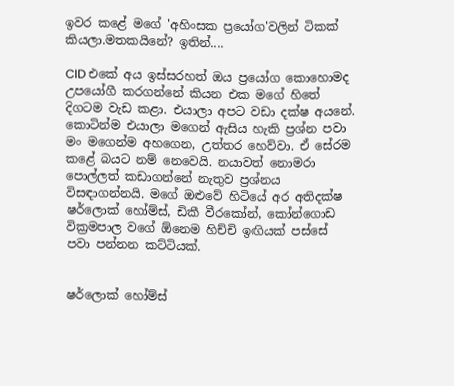ඉවර කළේ මගේ 'අහිංසක ප්‍රයෝග'වලින් ටිකක් කියලා.මතකයිනේ? ඉතින්....

CID එකේ අය ඉස්සරහත් ඔය ප්‍රයෝග කොහොමද උපයෝගී කරගන්නේ කියන එක මගේ හිතේ දිගටම වැඩ කළා. එයාලා අපට වඩා දක්ෂ අයනේ. කොටින්ම එයාලා මගෙන් ඇසිය හැකි ප්‍රශ්න පවා මං මගෙන්ම අහගෙන, උත්තර හෙව්වා. ඒ සේරම කළේ බයට නම් නෙවෙයි. නයාවත් නොමරා පොල්ලත් කඩාගන්නේ නැතුව ප්‍රශ්නය විසඳාගන්නයි. මගේ ඔළුවේ හිටියේ අර අතිදක්ෂ ෂර්ලොක් හෝම්ස්, ඩිකී වීරකෝන්, කෝන්ගොඩ වික්‍රමපාල වගේ ඕනෙම හිච්චි ඉඟියක් පස්සේ පවා පන්නන කට්ටියක්.


ෂර්ලොක් හෝම්ස්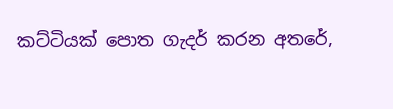කට්ටියක් පොත ගැදර් කරන අතරේ,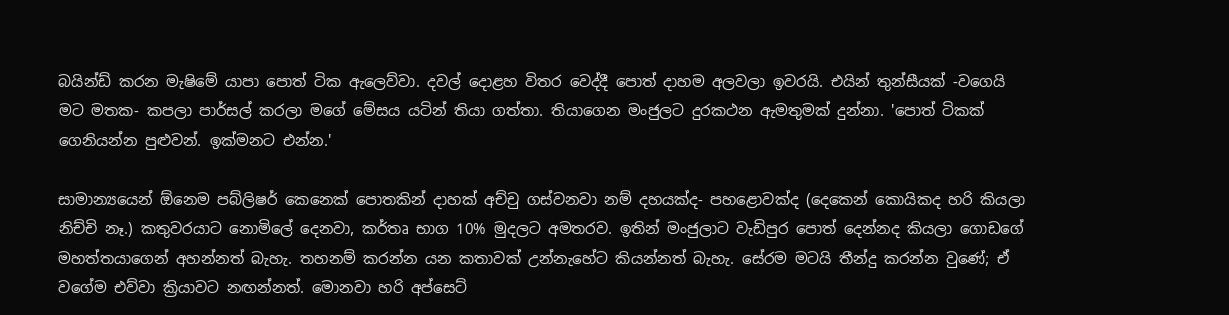බයින්ඩ් කරන මැෂිමේ යාපා පොත් ටික ඇලෙව්වා. දවල් දොළහ විතර වෙද්දී පොත් දාහම අලවලා ඉවරයි. එයින් තුන්සීයක් -වගෙයි මට මතක- කපලා පාර්සල් කරලා මගේ මේසය යටින් තියා ගත්තා. තියාගෙන මංජුලට දුරකථන ඇමතුමක් දුන්නා. 'පොත් ටිකක් ගෙනියන්න පුළුවන්. ඉක්මනට එන්න.'

සාමාන්‍යයෙන් ඕනෙම පබ්ලිෂර් කෙනෙක් පොතකින් දාහක් අච්චු ගස්වනවා නම් දහයක්ද- පහළොවක්ද (දෙකෙන් කොයිකද හරි කියලා නිච්චි නෑ.) කතුවරයාට නොමිලේ දෙනවා, කර්තෘ භාග 10% මුදලට අමතරව. ඉතින් මංජුලාට වැඩිපුර පොත් දෙන්නද කියලා ගොඩගේ මහත්තයාගෙන් අහන්නත් බැහැ. තහනම් කරන්න යන කතාවක් උන්නැහේට කියන්නත් බැහැ. සේරම මටයි තීන්දු කරන්න වුණේ; ඒ වගේම එව්වා ක්‍රියාවට නඟන්නත්. මොනවා හරි අප්සෙට්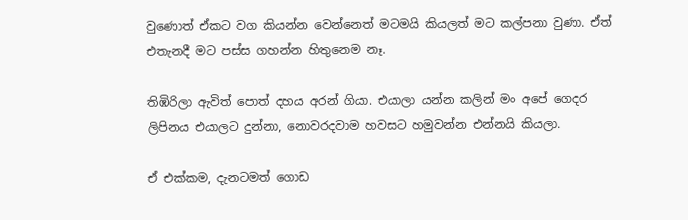වුණොත් ඒකට වග කියන්න වෙන්නෙත් මටමයි කියලත් මට කල්පනා වුණා. ඒත් එතැනදී මට පස්ස ගහන්න හිතුනෙම නෑ.

තිඹිරිලා ඇවිත් පොත් දහය අරන් ගියා. එයාලා යන්න කලින් මං අපේ ගෙදර ලිපිනය එයාලට දුන්නා, නොවරදවාම හවසට හමුවන්න එන්නයි කියලා.

ඒ එක්කම, දැනටමත් ගොඩ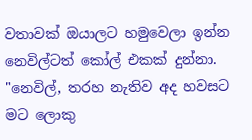වතාවක් ඔයාලට හමුවෙලා ඉන්න නෙවිල්ටත් කෝල් එකක් දුන්නා. "නෙවිල්, තරහ නැතිව අද හවසට මට ලොකු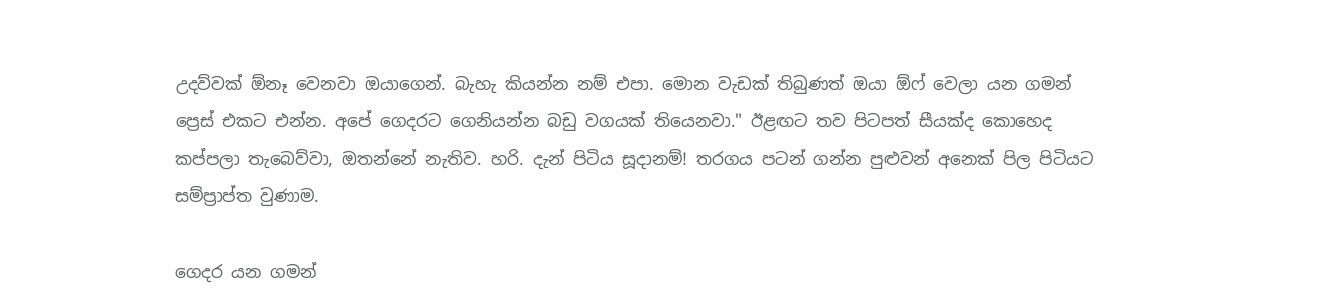උදව්වක් ඕනෑ වෙනවා ඔයාගෙන්. බැහැ කියන්න නම් එපා. මොන වැඩක් තිබුණත් ඔයා ඕෆ් වෙලා යන ගමන් ප්‍රෙස් එකට එන්න. අපේ ගෙදරට ගෙනියන්න බඩු වගයක් තියෙනවා." ඊළඟට තව පිටපත් සීයක්ද කොහෙද කප්පලා තැබෙව්වා, ඔතන්නේ නැතිව. හරි. දැන් පිටිය සූදානම්! තරගය පටන් ගන්න පුළුවන් අනෙක් පිල පිටියට සම්ප්‍රාප්ත වුණාම.

ගෙදර යන ගමන්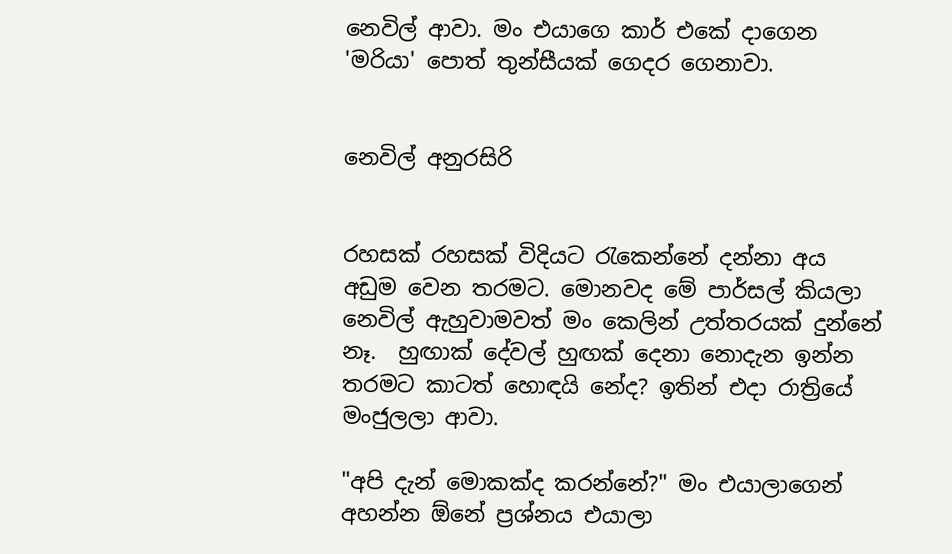නෙවිල් ආවා. මං එයාගෙ කාර් එකේ දාගෙන 'මරියා' පොත් තුන්සීයක් ගෙදර ගෙනාවා.


නෙවිල් අනුරසිරි


රහසක් රහසක් විදියට රැකෙන්නේ දන්නා අය අඩුම වෙන තරමට. මොනවද මේ පාර්සල් කියලා නෙවිල් ඇහුවාමවත් මං කෙලින් උත්තරයක් දුන්නේ නෑ.  හුඟාක් දේවල් හුඟක් දෙනා නොදැන ඉන්න තරමට කාටත් හොඳයි නේද? ඉතින් එදා රාත්‍රියේ මංජුලලා ආවා.

"අපි දැන් මොකක්ද කරන්නේ?" මං එයාලාගෙන් අහන්න ඕනේ ප්‍රශ්නය එයාලා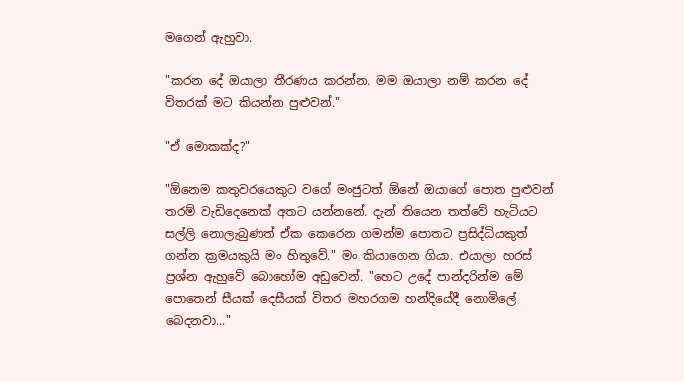මගෙන් ඇහුවා.

"කරන දේ ඔයාලා තීරණය කරන්න. මම ඔයාලා නම් කරන දේ විතරක් මට කියන්න පුළුවන්."

"ඒ මොකක්ද?"

"ඕනෙම කතුවරයෙකුට වගේ මංජුටත් ඕනේ ඔයාගේ පොත පුළුවන් ත‍රම් වැඩිදෙනෙක් අතට යන්නනේ. දැන් තියෙන තත්වේ හැටියට සල්ලි නොලැබුණත් ඒක කෙරෙන ගමන්ම පොතට ප්‍රසිද්ධියකුත් ගන්න ක්‍රමයකුයි මං හිතුවේ." මං කියාගෙන ගියා. එයාලා හරස් ප්‍රශ්න ඇහුවේ බොහෝම අඩුවෙන්. "හෙට උදේ පාන්දරින්ම මේ පොතෙන් සීයක් දෙසීයක් විතර මහරගම හන්දියේදී නොමිලේ බෙදනවා..."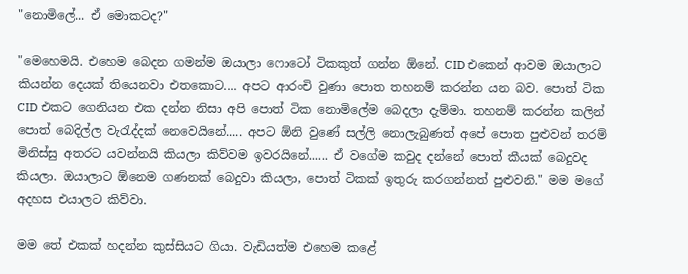"නොමිලේ... ඒ මොකටද?"

"මෙහෙමයි. එහෙම බෙදන ගමන්ම ඔයාලා ෆොටෝ ටිකකුත් ගන්න ඕනේ. CID එකෙන් ආවම ඔයාලාට කියන්න දෙයක් තියෙනවා එතකොට.... අපට ආරංචි වුණා පොත තහනම් කරන්න යන බව. පොත් ටික CID එකට ගෙනියන එක දන්න නිසා අපි පොත් ටික නොමිලේම බෙදලා දැම්මා. තහනම් කරන්න කලින් පොත් බෙදිල්ල වැරැද්දක් නෙවෙයිනේ..... අපට ඕනි වුණේ සල්ලි නොලැබුණත් අපේ පොත පුළුවන් තරම් මිනිස්සු අතරට යවන්නයි කියලා කිව්වම ඉවරයිනේ...... ඒ වගේම කවුද දන්නේ පොත් කීයක් බෙදුවද කියලා. ඔයාලාට ඕනෙම ගණනක් බෙදුවා කියලා, පොත් ටිකක් ඉතුරු කරගන්නත් පුළුවනි." මම මගේ අදහස එයාලට කිව්වා.

මම තේ එකක් හදන්න කුස්සියට ගියා. වැඩියත්ම එහෙම කළේ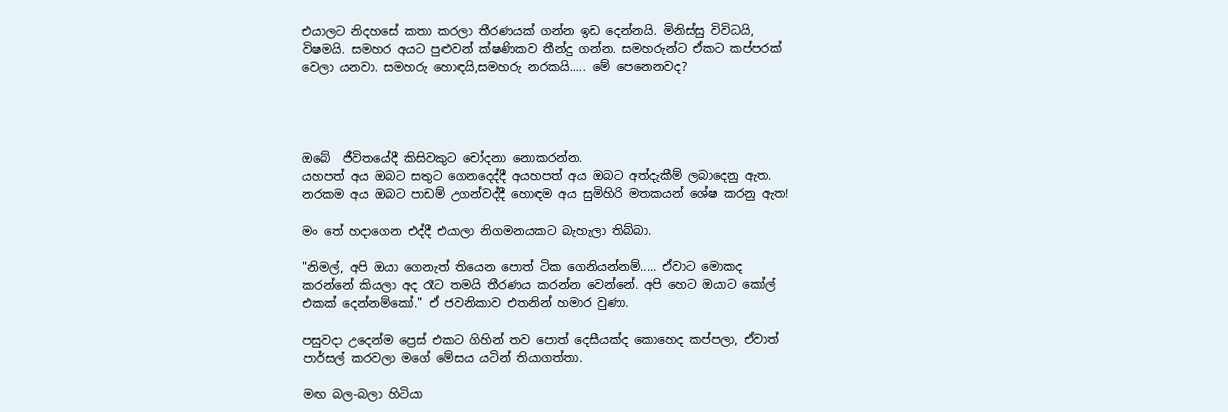එයාලට නිදහසේ කතා කරලා තීරණයක් ගන්න ඉඩ දෙන්නයි. මිනිස්සු විවිධයි, විෂමයි. සමහර අයට පුළුවන් ක්ෂණිකව තීන්දු ගන්න. සමහරුන්ට ඒකට කප්පරක් වෙලා යනවා. සමහරු හොඳයි,සමහරු නරකයි..... මේ පෙනෙනවද?




ඔබේ  ජීවිතයේදී කිසිවකුට චෝදනා නොකරන්න.
යහපත් අය ඔබට සතුට ගෙනදෙද්දී අයහපත් අය ඔබට අත්දැකීම් ලබාදෙනු ඇත.
නරකම අය ඔබට පාඩම් උගන්වද්දී හොඳම අය සුමිහිරි මතකයන් ශේෂ කරනු ඇත!

මං තේ හදාගෙන එද්දී එයාලා නිගමනයකට බැහැලා තිබ්බා.

"නිමල්, අපි ඔයා ගෙනැත් තියෙන පොත් ටික ගෙනියන්නම්..... ඒවාට මොකද කරන්නේ කියලා අද රෑට තමයි තීරණය කරන්න වෙන්නේ. අපි හෙට ඔයාට කෝල් එකක් දෙන්නම්කෝ." ඒ ජවනිකාව එතනින් හමාර වුණා.

පසුවදා උදෙන්ම ප්‍රෙස් එකට ගිහින් තව පොත් දෙසීයක්ද කොහෙද කප්පලා, ඒවාත් පාර්සල් කරවලා මගේ මේසය යටින් තියාගත්තා.

මඟ බල-බලා හිටියා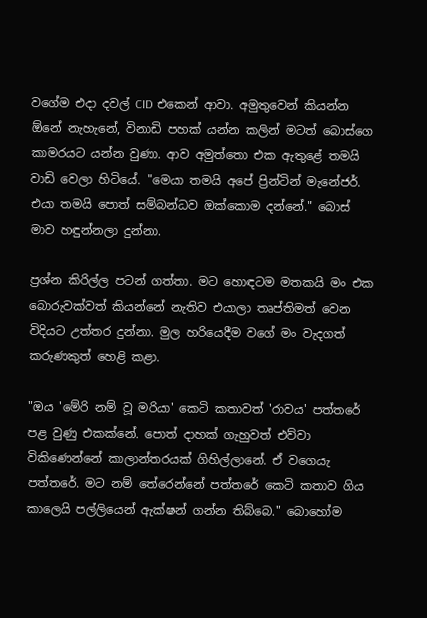වගේම එදා දවල් CID එකෙන් ආවා. අමුතුවෙන් කියන්න ඕනේ නැහැනේ, විනාඩි පහක් යන්න කලින් මටත් බොස්ගෙ කාමරයට යන්න වුණා. ආව අමුත්තො එක ඇතුළේ තමයි වාඩි වෙලා හිටියේ. "මෙයා තමයි අපේ ප්‍රින්ටින් මැනේජර්. එයා තමයි පොත් සම්බන්ධව ඔක්කොම දන්නේ." බොස් මාව හඳුන්නලා දුන්නා.

ප්‍රශ්න කිරිල්ල පටන් ගත්තා. මට හොඳටම මතකයි මං එක බොරුවක්වත් කියන්නේ නැතිව එයාලා තෘප්තිමත් වෙන විදියට උත්තර දුන්නා. මුල හරියෙදීම වගේ මං වැදගත් කරුණකුත් හෙළි කළා.

"ඔය 'මේරි නම් වූ මරියා' කෙටි කතාවත් 'රාවය' පත්තරේ පළ වුණු එකක්නේ. පොත් දාහක් ගැහුවත් එව්වා විකිණෙන්නේ කාලාන්තරයක් ගිහිල්ලානේ. ඒ වගෙයැ පත්තරේ. මට නම් තේරෙන්නේ පත්තරේ කෙටි කතාව ගිය කාලෙයි පල්ලියෙන් ඇක්ෂන් ගන්න තිබ්බෙ." බොහෝම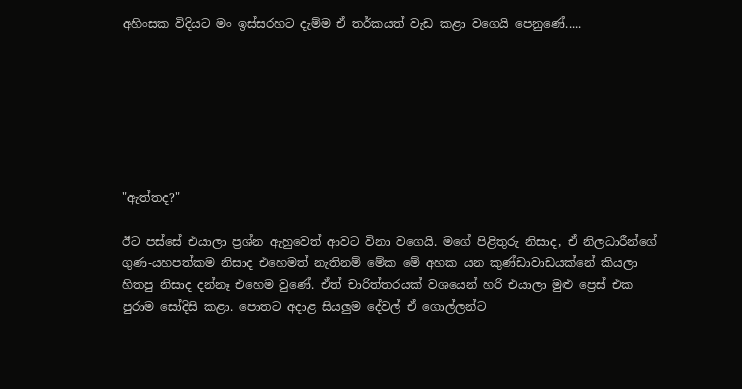අහිංසක විදියට මං ඉස්සරහට දැම්ම ඒ තර්කයත් වැඩ කළා වගෙයි පෙනුණේ.....







"ඇත්තද?"

ඊට පස්සේ එයාලා ප්‍රශ්න ඇහුවෙත් ආවට විනා වගෙයි. මගේ පිළිතුරු නිසාද, ඒ නිලධාරීන්ගේ ගුණ-යහපත්කම නිසාද එහෙමත් නැතිනම් මේක මේ අහක යන කුණ්ඩාවාඩයක්නේ කියලා හිතපු නිසාද දන්නෑ එහෙම වුණේ. ඒත් චාරිත්තරයක් වශයෙන් හරි එයාලා මුළු ප්‍රෙස් එක පුරාම සෝදිසි කළා. පොතට අදාළ සියලුම දේවල් ඒ ගොල්ලන්ට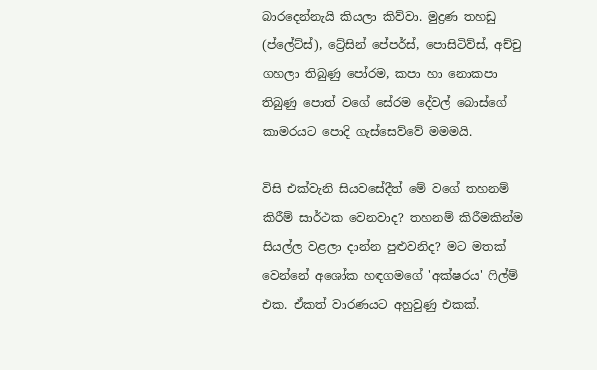බාරදෙන්නැයි කියලා කිව්වා. මුද්‍රණ තහඩු (ප්ලේට්ස්), ට්‍රේසින් පේපර්ස්, පොසිටිව්ස්, අච්චු ගහලා තිබුණු පෝරම, කපා හා නොකපා තිබුණු පොත් වගේ සේරම දේවල් බොස්ගේ කාමරයට පොදි ගැස්සෙව්වේ මමමයි.

විසි එක්වැනි සියවසේදීත් මේ වගේ තහනම් කිරීම් සාර්ථක වෙනවාද? තහනම් කිරීමකින්ම සියල්ල වළලා දාන්න පුළුවනිද? මට මතක් වෙන්නේ අශෝක හඳගමගේ 'අක්ෂරය' ෆිල්ම් එක. ඒකත් වාරණයට අහුවුණු එකක්.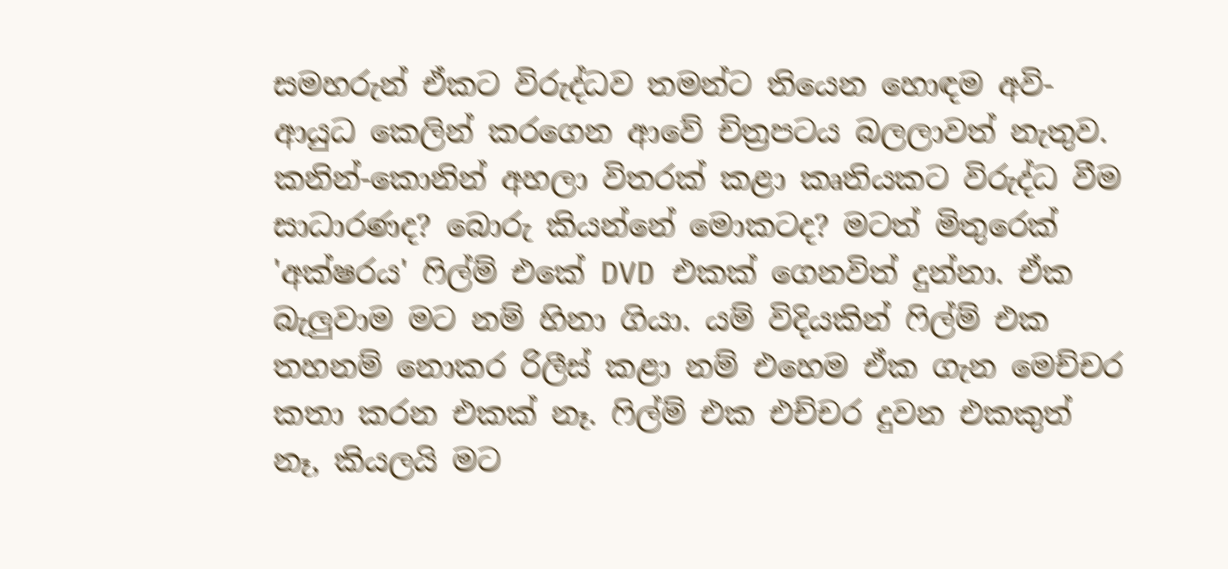සමහරුන් ඒකට විරුද්ධව තමන්ට තියෙන හොඳම අවි-ආයුධ කෙලින් කරගෙන ආවේ චිත්‍රපටය බලලාවත් නැතුව. කනින්-කොනින් අහලා විතරක් කළා කෘතියකට විරුද්ධ වීම සාධාරණද? බොරු කියන්නේ මොකටද? මටත් මිතුරෙක් 'අක්ෂරය' ෆිල්ම් එකේ DVD එකක් ගෙනවිත් දුන්නා. ඒක බැලුවාම මට නම් හිනා ගියා. යම් විදියකින් ෆිල්ම් එක තහනම් නොකර රිලීස් කළා නම් එහෙම ඒක ගැන මෙච්චර කතා කරන එකක් නෑ. ෆිල්ම් එක එච්චර දුවන එකකුත් නෑ, කියලයි මට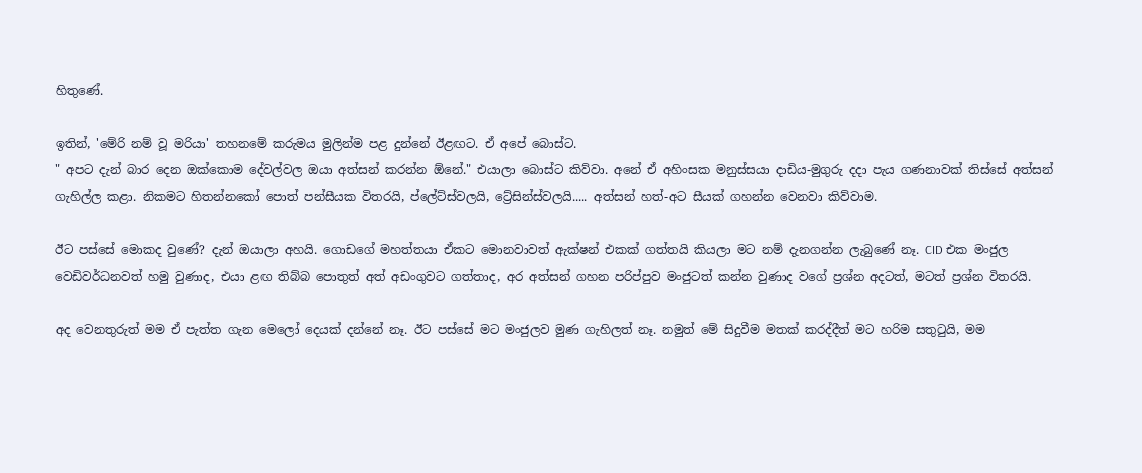හිතුණේ.

ඉතින්, 'මේරි නම් වූ මරියා' තහනමේ කරුමය මුලින්ම පළ දුන්නේ ඊළඟට. ඒ අපේ බොස්ට.
" අපට දැන් බාර දෙන ඔක්කොම දේවල්වල ඔයා අත්සන් කරන්න ඕනේ." එයාලා බොස්ට කිව්වා. අනේ ඒ අහිංසක මනුස්සයා දාඩිය-මුගුරු දදා පැය ගණනාවක් තිස්සේ අත්සන් ගැහිල්ල කළා. නිකමට හිතන්නකෝ පොත් පන්සීයක විතරයි, ප්ලේට්ස්වලයි, ට්‍රේසින්ස්වලයි..... අත්සන් හත්-අට සීයක් ගහන්න වෙනවා කිව්වාම.

ඊට පස්සේ මොකද වුණේ? දැන් ඔයාලා අහයි. ගොඩගේ මහත්තයා ඒකට මොනවාවත් ඇක්ෂන් එකක් ගත්තයි කියලා මට නම් දැනගන්න ලැබුණේ නෑ. CID එක මංජුල වෙඩිවර්ධනවත් හමු වුණාද, එයා ළඟ තිබ්බ පොතුත් අත් අඩංගුවට ගත්තාද, අර අත්සන් ගහන පරිප්පුව මංජුටත් කන්න වුණාද වගේ ප්‍රශ්න අදටත්, මටත් ප්‍රශ්න විතරයි.

අද වෙනතුරුත් මම ඒ පැත්ත ගැන මෙලෝ දෙයක් දන්නේ නෑ. ඊට පස්සේ මට මංජුලව මුණ ගැහිලත් නෑ. නමුත් මේ සිදුවීම මතක් කරද්දීත් මට හරිම සතුටුයි, මම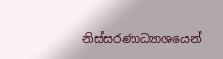නිස්සරණාධ්‍යාශයෙන්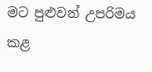මට පුළුවන් උපරිමය කළ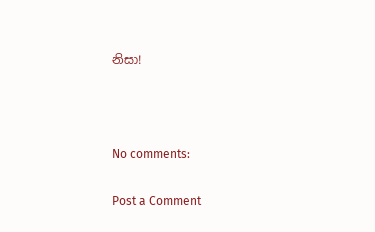නිසා!



No comments:

Post a Comment